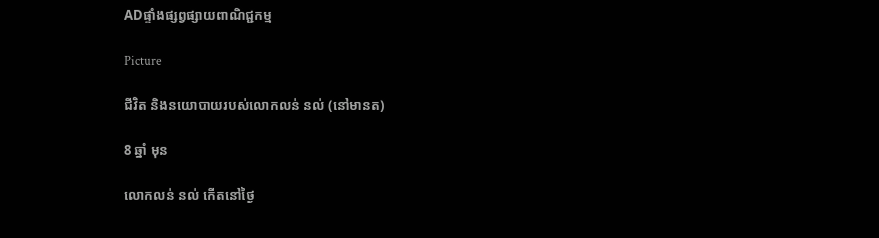ADផ្ទាំងផ្សព្វផ្សាយពាណិជ្ជកម្ម

Picture

ជីវិត និងនយោបាយរបស់លោកលន់ នល់ (នៅមានត)

8 ឆ្នាំ មុន

លោកលន់ នល់ កើតនៅថ្ងៃ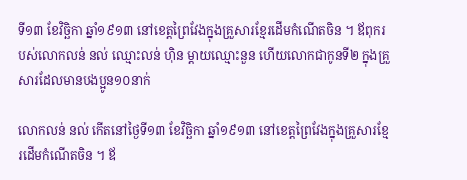ទី១៣ ខែវិច្ឆិកា ឆ្នាំ១៩១៣ នៅខេត្តព្រៃវែងក្នុងគ្រួសារខ្មែរដើមកំណើតចិន ។ ឪពុករបស់លោកលន់ នល់ ឈ្មោះលន់ ហ៊ិន ម្តាយឈ្មោះនួន ហើយលោកជាកូនទី២ ក្នុងគ្រួសារដែលមានបងប្អូន១០នាក់

លោកលន់ នល់ កើតនៅថ្ងៃទី១៣ ខែវិច្ឆិកា ឆ្នាំ១៩១៣ នៅខេត្តព្រៃវែងក្នុងគ្រួសារខ្មែរដើមកំណើតចិន ។ ឪ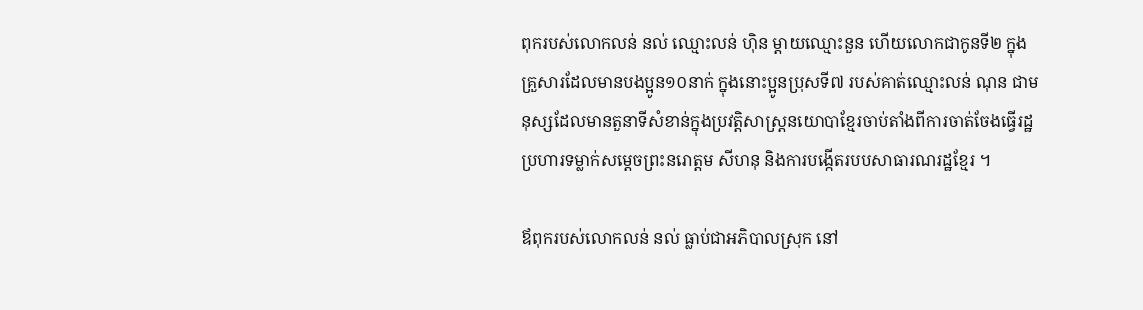ពុករបស់លោកលន់ នល់ ឈ្មោះលន់ ហ៊ិន ម្តាយឈ្មោះនួន ហើយលោកជាកូនទី២ ក្នុងគ្រួសារដែលមានបងប្អូន១០នាក់ ក្នុងនោះប្អូនប្រុសទី៧ របស់គាត់ឈ្មោះលន់ ណុន ជាមនុស្សដែលមានតួនាទីសំខាន់ក្នុងប្រវត្តិសាស្ត្រនយោបាខ្មែរចាប់តាំងពីការចាត់ចែងធ្វើរដ្ឋប្រហារទម្លាក់សម្តេចព្រះនរោត្តម សីហនុ និងការបង្កើតរបបសាធារណរដ្ឋខ្មែរ ។

ឪពុករបស់លោកលន់ នល់ ធ្លាប់ជាអភិបាលស្រុក នៅ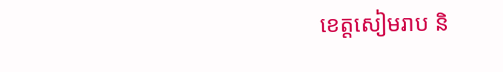ខេត្តសៀមរាប និ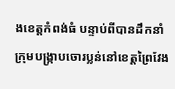ងខេត្តកំពង់ធំ បន្ទាប់ពីបានដឹកនាំក្រុមបង្ក្រាបចោរប្លន់នៅខេត្តព្រៃវែង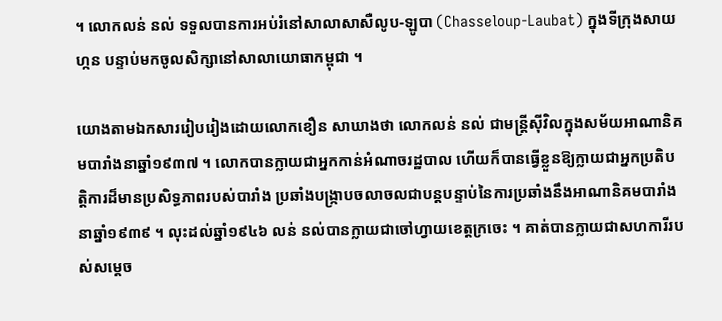។ លោកលន់ នល់ ទទួលបានការអប់រំនៅសាលាសាសឺលូប-ឡូបា (Chasseloup-Laubat) ក្នុងទីក្រុងសាយហ្កន បន្ទាប់មកចូលសិក្សានៅសាលាយោធាកម្ពុជា ។

យោងតាមឯកសាររៀបរៀងដោយលោកខឿន សាឃាងថា លោកលន់ នល់ ជាមន្ត្រីស៊ីវិលក្នុងសម័យអាណានិគមបារាំងនាឆ្នាំ១៩៣៧ ។ លោកបានក្លាយជាអ្នកកាន់អំណាចរដ្ឋបាល ហើយក៏បានធ្វើខ្លួនឱ្យក្លាយជាអ្នកប្រតិបត្តិការដ៏មានប្រសិទ្ធភាពរបស់បារាំង ប្រឆាំងបង្ក្រាបចលាចលជាបន្តបន្ទាប់នៃការប្រឆាំងនឹងអាណានិគមបារាំងនាឆ្នាំ១៩៣៩ ។ លុះដល់ឆ្នាំ១៩៤៦ លន់ នល់បានក្លាយជាចៅហ្វាយខេត្តក្រចេះ ។ គាត់បានក្លាយជាសហការីរបស់សម្តេច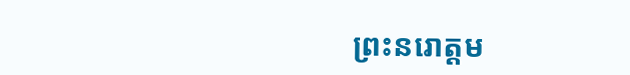ព្រះនរោត្តម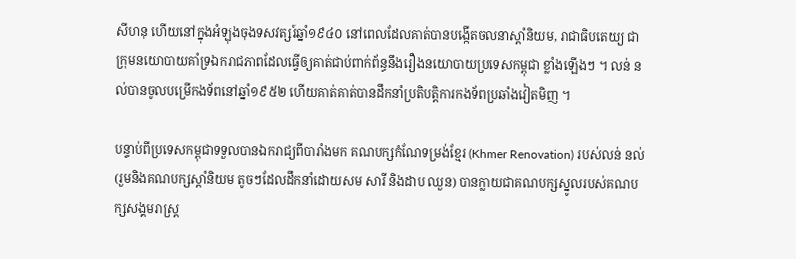សីហនុ ហើយនៅក្នុងអំឡុងចុងទសវត្សរ៍ឆ្នាំ១៩៤០ នៅពេលដែលគាត់បានបង្កើតចលនាស្តាំនិយម, រាជាធិបតេយ្យ ជាក្រុមនយោបាយគាំទ្រឯករាជភាពដែលធ្វើឲ្យគាត់ជាប់ពាក់ព័ន្ធនឹងរឿងនយោបាយប្រទេសកម្ពុជា ខ្លាំងឡើងៗ ។ លន់ នល់បានចូលបម្រើកងទ័ពនៅឆ្នាំ១៩៥២ ហើយគាត់គាត់បានដឹកនាំប្រតិបត្តិការកងទ័ពប្រឆាំងវៀតមិញ ។

បន្ទាប់ពីប្រទេសកម្ពុជាទទួលបានឯករាជ្យពីបារាំងមក គណបក្សកំណែទម្រង់ខ្មែរ (Khmer Renovation) របស់លន់ នល់  (រួមនិងគណបក្សស្តាំនិយម តូចៗដែលដឹកនាំដោយសម សារី និងដាប ឈួន) បានក្លាយជាគណបក្សស្នូលរបស់គណបក្សសង្គមរាស្ត្រ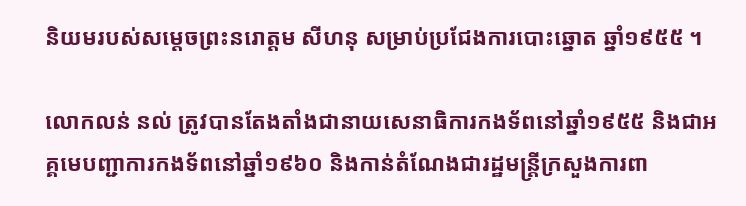និយមរបស់សម្តេចព្រះនរោត្តម សីហនុ សម្រាប់ប្រជែងការបោះឆ្នោត ឆ្នាំ១៩៥៥ ។

លោកលន់ នល់ ត្រូវបានតែងតាំងជានាយសេនាធិការកងទ័ពនៅឆ្នាំ១៩៥៥ និងជាអគ្គមេបញ្ជាការកងទ័ពនៅឆ្នាំ១៩៦០ និងកាន់តំណែងជារដ្ឋមន្ត្រីក្រសួងការពា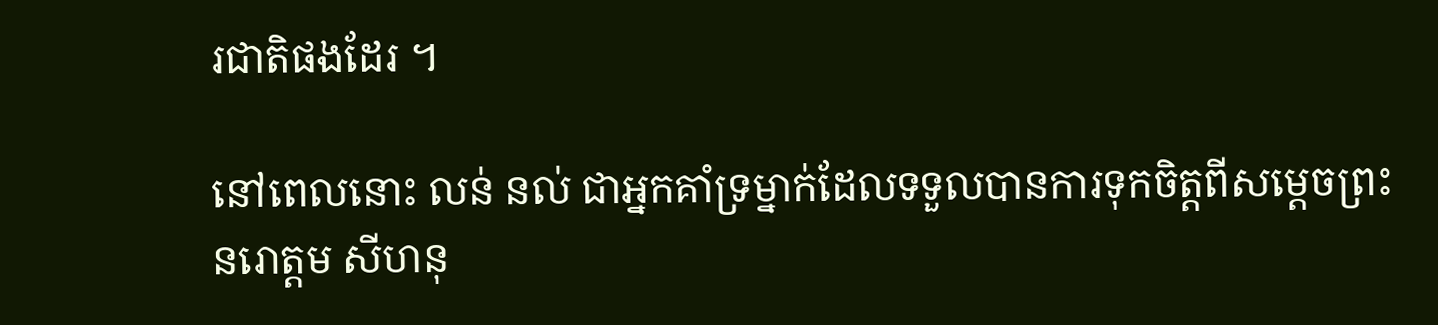រជាតិផងដែរ ។

នៅពេលនោះ លន់ នល់ ជាអ្នកគាំទ្រម្នាក់ដែលទទួលបានការទុកចិត្តពីសម្តេចព្រះនរោត្តម សីហនុ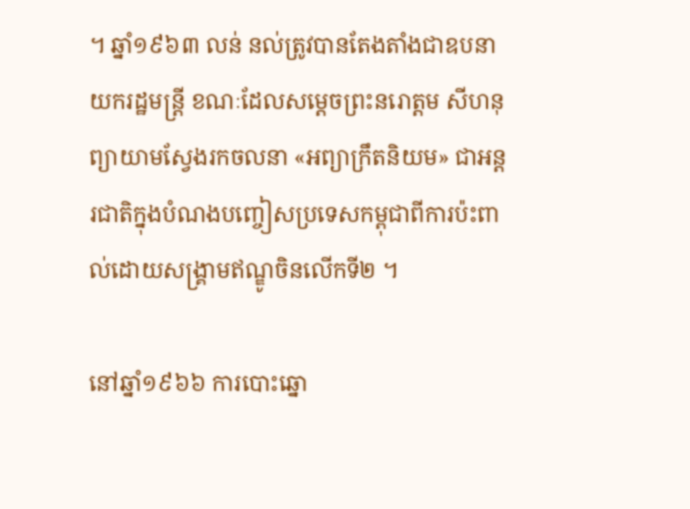។ ឆ្នាំ១៩៦៣ លន់ នល់ត្រូវបានតែងតាំងជាឧបនាយករដ្ឋមន្ត្រី ខណៈដែលសម្តេចព្រះនរោត្តម សីហនុ ព្យាយាមស្វែងរកចលនា «អព្យាក្រឹតនិយម» ជាអន្តរជាតិក្នុងបំណងបញ្ចៀសប្រទេសកម្ពុជាពីការប៉ះពាល់ដោយសង្គ្រាមឥណ្ឌូចិនលើកទី២ ។

នៅឆ្នាំ១៩៦៦ ការបោះឆ្នោ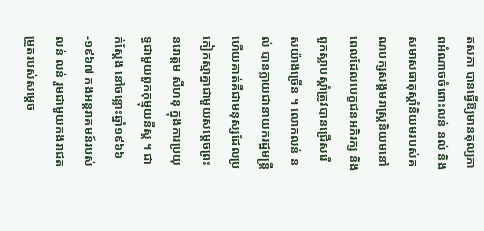តសភា បានធ្វើឱ្យមានតុល្យភាពអំណាចចំពោះលន់ នល់ និងសមាសធាតុស្តាំនិយមរបស់គណបក្សសង្គមរាស្ត្រនិយមនៅពេលដែលបេក្ខជនអភិរក្ស និងពួកស្លាបស្តាំត្រូវបានជ្រើសរើសយ៉ាងច្រើន ។ លោកលន់ នល់ បានក្លាយជានាយករដ្ឋមន្ត្រី ហើយគាត់គឺជាមនុស្សដែលប្រកៀកស្មាគ្នាជាមួយសម្តេចព្រះនរោត្តម សីហនុ ក្នុងការប្រយុទ្ធជាមួយពួកកុម្មុយនីស្ត ។ ជាក់ស្តែង នៅចន្លោះឆ្នាំ១៩៦៦-១៩៦៧ កងអន្តរាគមន៍របស់លន់ លន់ រួមជាមួយកងរាជតម្រួតរបស់សម្តេច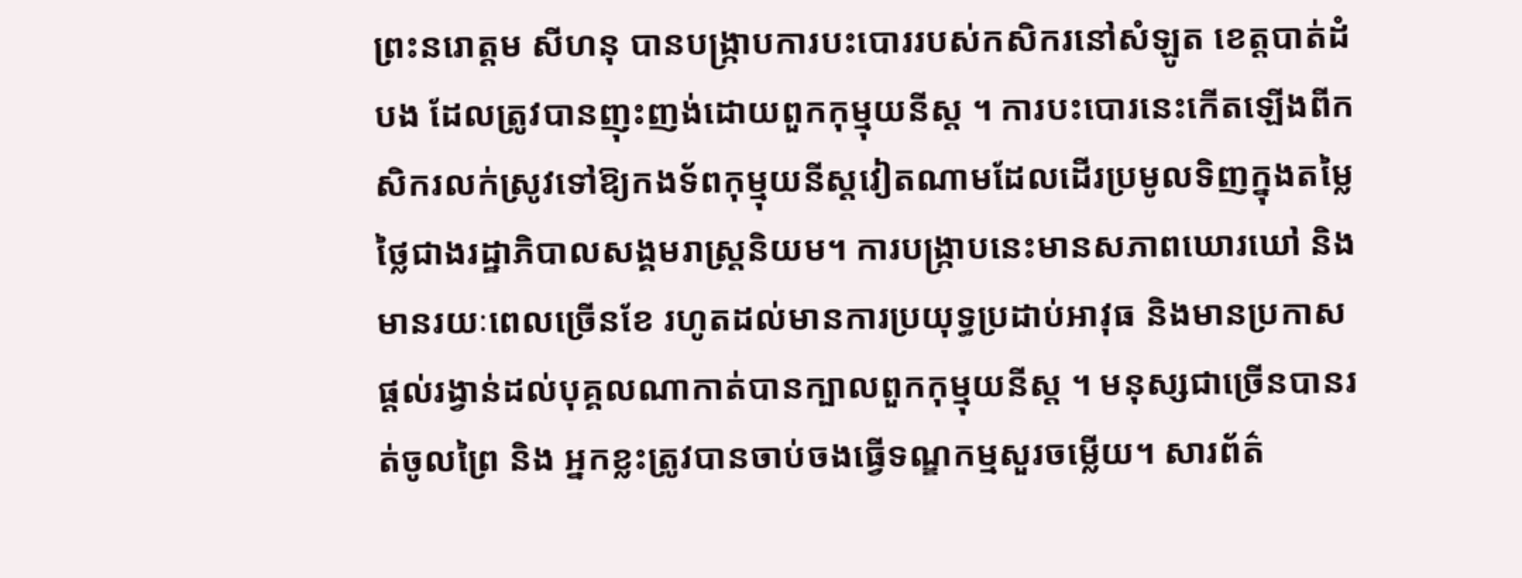ព្រះនរោត្តម សីហនុ បានបង្ក្រាបការបះបោររបស់កសិករនៅសំឡូត ខេត្តបាត់ដំបង ដែលត្រូវបានញុះញង់ដោយពួកកុម្មុយនីស្ត ។ ការបះបោរនេះកើតឡើងពីកសិករលក់ស្រូវទៅឱ្យកងទ័ពកុម្មុយនីស្តវៀតណាមដែលដើរប្រមូលទិញក្នុងតម្លៃថ្លៃជាងរដ្ឋាភិបាលសង្គមរាស្ត្រនិយម។ ការបង្ក្រាបនេះមានសភាពឃោរឃៅ និង មានរយៈពេលច្រើនខែ រហូតដល់មានការប្រយុទ្ធប្រដាប់អាវុធ និងមានប្រកាសផ្តល់រង្វាន់ដល់បុគ្គលណាកាត់បានក្បាលពួកកុម្មុយនីស្ត ។ មនុស្សជាច្រើនបានរត់ចូលព្រៃ និង អ្នកខ្លះត្រូវបានចាប់ចងធ្វើទណ្ឌកម្មសួរចម្លើយ។ សារព័ត៌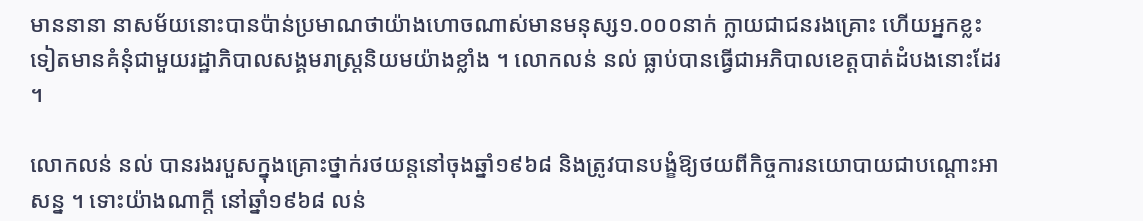មាននានា នាសម័យនោះបានប៉ាន់ប្រមាណថាយ៉ាងហោចណាស់មានមនុស្ស១.០០០នាក់ ក្លាយជាជនរងគ្រោះ ហើយអ្នកខ្លះទៀតមានគំនុំជាមួយរដ្ឋាភិបាលសង្គមរាស្ត្រនិយមយ៉ាងខ្លាំង ។ លោកលន់ នល់ ធ្លាប់បានធ្វើជាអភិបាលខេត្តបាត់ដំបងនោះដែរ ។

លោកលន់ នល់ បានរងរបួសក្នុងគ្រោះថ្នាក់រថយន្តនៅចុងឆ្នាំ១៩៦៨ និងត្រូវបានបង្ខំឱ្យថយពីកិច្ចការនយោបាយជាបណ្តោះអាសន្ន ។ ទោះយ៉ាងណាក្តី នៅឆ្នាំ១៩៦៨ លន់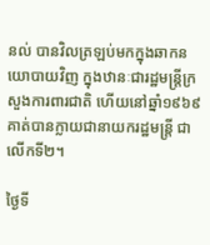នល់ បានវិលត្រឡប់មកក្នុងឆាកនយោបាយវិញ ក្នុងឋានៈជារដ្ឋមន្ត្រីក្រសួងការពារជាតិ ហើយនៅឆ្នាំ១៩៦៩ គាត់បានក្លាយជានាយករដ្ឋមន្ត្រី ជាលើកទី២។

ថ្ងៃទី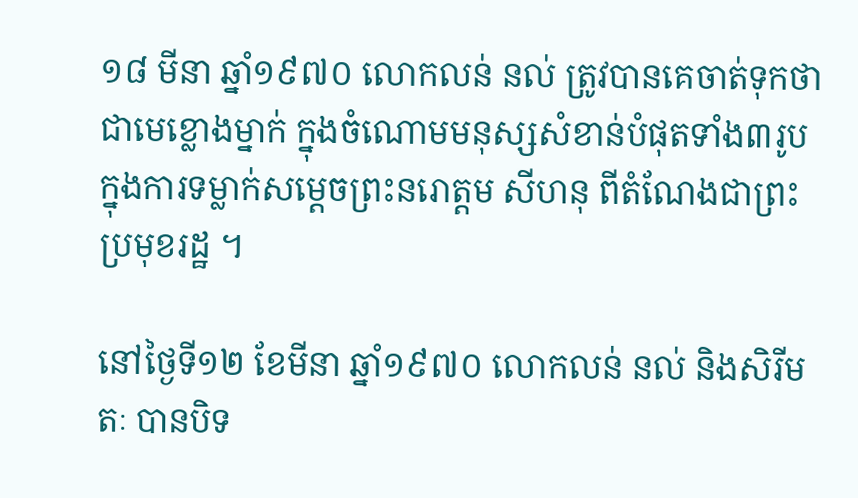១៨ មីនា ឆ្នាំ១៩៧០ លោកលន់ នល់ ត្រូវបានគេចាត់ទុកថាជាមេខ្លោងម្នាក់ ក្នុងចំណោមមនុស្សសំខាន់បំផុតទាំង៣រូប ក្នុងការទម្លាក់សម្តេចព្រះនរោត្តម សីហនុ ពីតំណែងជាព្រះប្រមុខរដ្ឋ ។

នៅថ្ងៃទី១២ ខែមីនា ឆ្នាំ១៩៧០ លោកលន់ នល់ និងសិរីមតៈ បានបិទ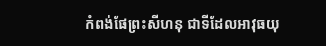កំពង់ផែព្រះសីហនុ ជាទីដែលអាវុធយុ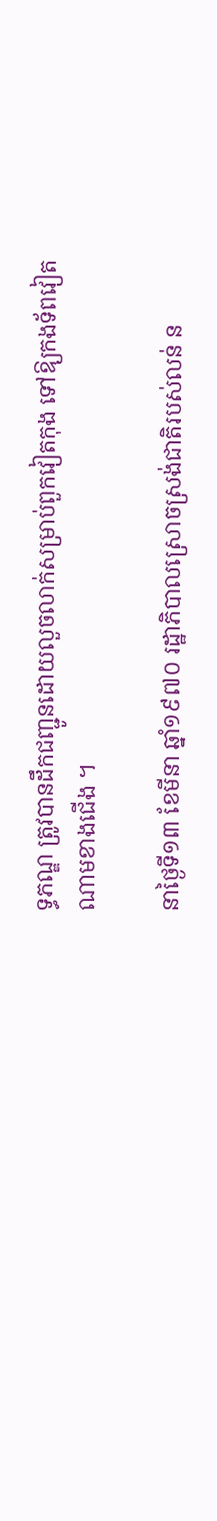ទ្ធភណ្ឌ ត្រូវបានដឹកជញ្ជូនដោយលួចលាក់សម្រាប់ពួកវៀតកុង ទៅឱ្យកងទ័ពវៀតណាមខាងជើង ។

នាថ្ងៃទី១៣ ខែមីនា ឆ្នាំ១៩៧០ រដ្ឋាភិបាលស្រោចស្រង់ជាតិរបស់លន់ ន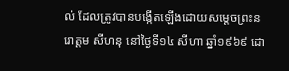ល់ ដែលត្រូវបានបង្កើតឡើងដោយសម្តេចព្រះនរោត្តម សីហនុ នៅថ្ងៃទី១៤ សីហា ឆ្នាំ១៩៦៩ ដោ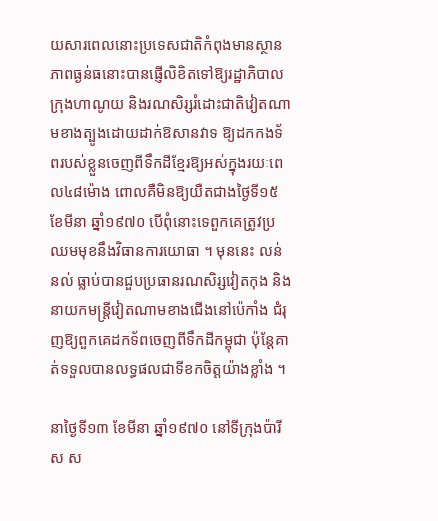យសារពេលនោះប្រទេសជាតិកំពុងមានស្ថានភាពធ្ងន់ធនោះបានផ្ញើលិខិតទៅឱ្យរដ្ឋាភិបាលក្រុងហាណូយ និងរណសិរ្សរំដោះជាតិវៀតណាមខាងត្បូងដោយដាក់ឱសានវាទ ឱ្យដកកងទ័ពរបស់ខ្លួនចេញពីទឹកដីខ្មែរឱ្យអស់ក្នុងរយៈពេល៤៨ម៉ោង ពោលគឺមិនឱ្យយឺតជាងថ្ងៃទី១៥ ខែមីនា ឆ្នាំ១៩៧០ បើពុំនោះទេពួកគេត្រូវប្រឈមមុខនឹងវិធានការយោធា ។ មុននេះ លន់ នល់ ធ្លាប់បានជួបប្រធានរណសិរ្សវៀតកុង និងនាយកមន្ត្រីវៀតណាមខាងជើងនៅប៉េកាំង ជំរុញឱ្យពួកគេដកទ័ពចេញពីទឹកដីកម្ពុជា ប៉ុន្តែគាត់ទទួលបានលទ្ធផលជាទីខកចិត្តយ៉ាងខ្លាំង ។

នាថ្ងៃទី១៣ ខែមីនា ឆ្នាំ១៩៧០ នៅទីក្រុងប៉ារីស ស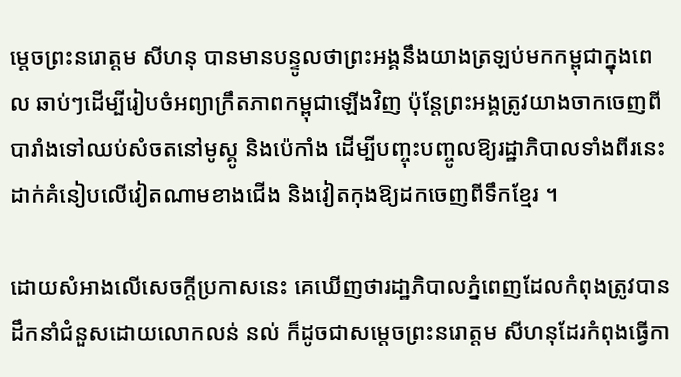ម្តេចព្រះនរោត្តម សីហនុ បានមានបន្ទូលថាព្រះអង្គនឹងយាងត្រឡប់មកកម្ពុជាក្នុងពេល ឆាប់ៗដើម្បីរៀបចំអព្យាក្រឹតភាពកម្ពុជាឡើងវិញ ប៉ុន្តែព្រះអង្គត្រូវយាងចាកចេញពីបារាំងទៅឈប់សំចតនៅមូស្គូ និងប៉េកាំង ដើម្បីបញ្ចុះបញ្ចូលឱ្យរដ្ឋាភិបាលទាំងពីរនេះដាក់គំនៀបលើវៀតណាមខាងជើង និងវៀតកុងឱ្យដកចេញពីទឹកខ្មែរ ។

ដោយសំអាងលើសេចក្តីប្រកាសនេះ គេឃើញថារដា្ឋភិបាលភ្នំពេញដែលកំពុងត្រូវបានដឹកនាំជំនួសដោយលោកលន់ នល់ ក៏ដូចជាសម្តេចព្រះនរោត្តម សីហនុដែរកំពុងធ្វើកា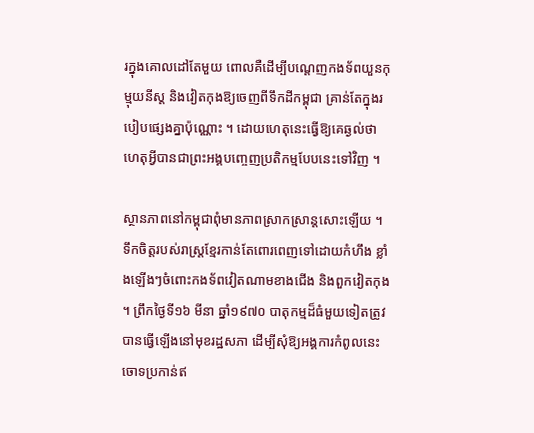រក្នុងគោលដៅតែមួយ ពោលគឺដើម្បីបណ្តេញកងទ័ពយួនកុម្មុយនីស្ត និងវៀតកុងឱ្យចេញពីទឹកដីកម្ពុជា គ្រាន់តែក្នុងរបៀបផ្សេងគ្នាប៉ុណ្ណោះ ។ ដោយហេតុនេះធ្វើឱ្យគេឆ្ងល់ថាហេតុអ្វីបានជាព្រះអង្គបញ្ចេញប្រតិកម្មបែបនេះទៅវិញ ។

ស្ថានភាពនៅកម្ពុជាពុំមានភាពស្រាកស្រាន្តសោះឡើយ ។ ទឹកចិត្តរបស់រាស្ត្រខ្មែរកាន់តែពោរពេញទៅដោយកំហឹង ខ្លាំងឡើងៗចំពោះកងទ័ពវៀតណាមខាងជើង និងពួកវៀតកុង ។ ព្រឹកថ្ងៃទី១៦ មីនា ឆ្នាំ១៩៧០ បាតុកម្មដ៏ធំមួយទៀតត្រូវបានធ្វើឡើងនៅមុខរដ្ឋសភា ដើម្បីសុំឱ្យអង្គការកំពូលនេះចោទប្រកាន់ឥ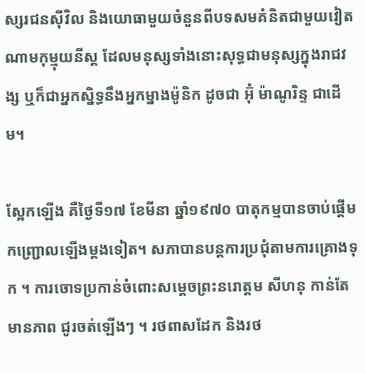ស្សរជនស៊ីវិល និងយោធាមួយចំនួនពីបទសមគំនិតជាមួយវៀតណាមកុម្មុយនីស្ត ដែលមនុស្សទាំងនោះសុទ្ធជាមនុស្សក្នុងរាជវង្ស ឬក៏ជាអ្នកស្និទ្ធនឹងអ្នកម្នាងម៉ូនិក ដូចជា អ៊ុំ ម៉ាណូរិន្ទ ជាដើម។

ស្អែកឡើង គឺថ្ងៃទី១៧ ខែមីនា ឆ្នាំ១៩៧០ បាតុកម្មបានចាប់ផ្តើមកញ្ជ្រោលឡើងម្តងទៀត។ សភាបានបន្តការប្រជុំតាមការគ្រោងទុក ។ ការចោទប្រកាន់ចំពោះសម្តេចព្រះនរោត្តម សីហនុ កាន់តែមានភាព ជូរចត់ឡើងៗ ។ រថពាសដែក និងរថ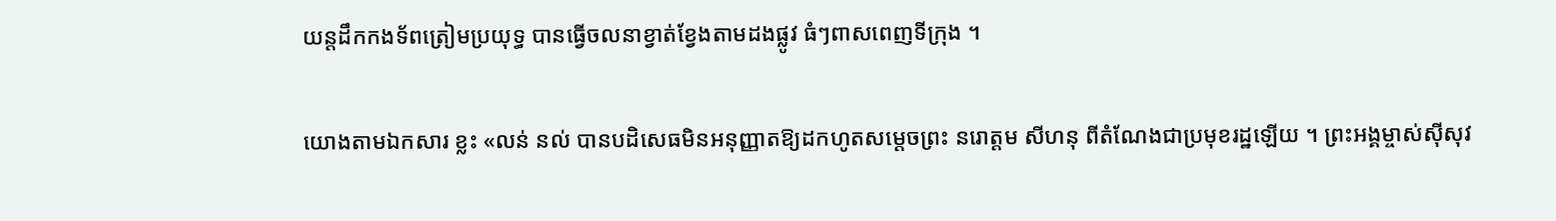យន្តដឹកកងទ័ពត្រៀមប្រយុទ្ធ បានធ្វើចលនាខ្វាត់ខ្វែងតាមដងផ្លូវ ធំៗពាសពេញទីក្រុង ។

យោងតាមឯកសារ ខ្លះ «លន់ នល់ បានបដិសេធមិនអនុញ្ញាតឱ្យដកហូតសម្តេចព្រះ នរោត្តម សីហនុ ពីតំណែងជាប្រមុខរដ្ឋឡើយ ។ ព្រះអង្គម្ចាស់ស៊ីសុវ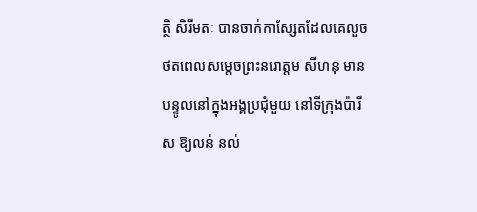ត្ថិ សិរីមតៈ បានចាក់កាស្សែតដែលគេលួចថតពេលសម្តេចព្រះនរោត្តម សីហនុ មានបន្ទូលនៅក្នុងអង្គប្រជុំមួយ នៅទីក្រុងប៉ារីស ឱ្យលន់ នល់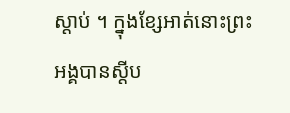ស្តាប់ ។ ក្នុងខ្សែអាត់នោះព្រះអង្គបានស្តីប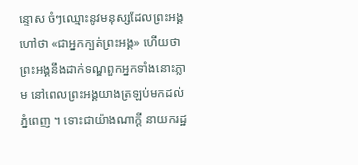ន្ទោស ចំៗឈ្មោះនូវមនុស្សដែលព្រះអង្គហៅថា «ជាអ្នកក្បត់ព្រះអង្គ» ហើយថាព្រះអង្គនឹងដាក់ទណ្ឌពួកអ្នកទាំងនោះភ្លាម នៅពេលព្រះអង្គយាងត្រឡប់មកដល់ភ្នំពេញ ។ ទោះជាយ៉ាងណាក្តី នាយករដ្ឋ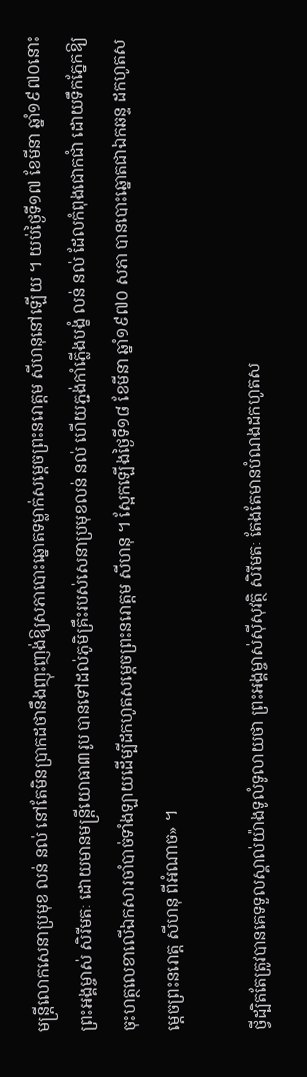មន្ត្រីលោកសេនាប្រមុខ លន់ នល់ នៅតែមិនប្រាកដថានឹងញុះញង់ឱ្យសភាបោះឆ្នោតទម្លាក់សម្តេចព្រះនរោត្តម សីហនុនៅឡើយ ។ យប់ថ្ងៃទី១៧ ខែមីនា ឆ្នាំ១៩៧០នោះ ព្រះអង្គម្ចាស់ សិរីមតៈ ដោយមានមន្ត្រីយោធា៣រូប បានទៅដល់ភូមិគ្រឹះរបស់សេនាប្រមុខលន់ នល់ ហើយភ្ជង់កាំភ្លើងបង្ខំ លន់ នល់ ដែលកំពុងជោកជាំ ដោយទឹកភ្នែកឱ្យចុះហត្ថលេខាលើឯកសារចាំបាច់ទាំងឡាយដើម្បីដកហូតសម្តេចព្រះនរោត្តម សីហនុ ។ ស្អែកឡើងថ្ងៃទី១៨ ខែមីនា ឆ្នាំ១៩៧០ សភា បានបោះឆ្នោតជាឯកឆន្ទ ដកហូតសម្តេចព្រះនរោត្ត សីហនុ ពីអំណាច» ។

ថ្វីដ្បិតតែត្រូវបានគេទទួលស្គាល់យ៉ាងទូលំទូលាយថា ព្រះអង្គម្ចាស់ស៊ីសុវត្ថិ សិរីមតៈ តែងតែមានបំណងដកហូតស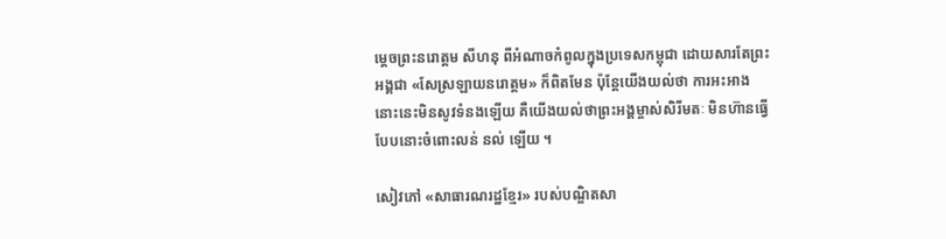ម្តេចព្រះនរោត្តម សីហនុ ពីអំណាចកំពូលក្នុងប្រទេសកម្ពុជា ដោយសារតែព្រះអង្គជា «សែស្រឡាយនរោត្តម» ក៏ពិតមែន ប៉ុន្តែយើងយល់ថា ការអះអាងនោះនេះមិនសូវទំនងឡើយ គឺយើងយល់ថាព្រះអង្គម្ចាស់សិរីមតៈ មិនហ៊ានធ្វើបែបនោះចំពោះលន់ នល់ ឡើយ ។

សៀវភៅ «សាធារណរដ្ឋខ្មែរ» របស់បណ្ឌិតសា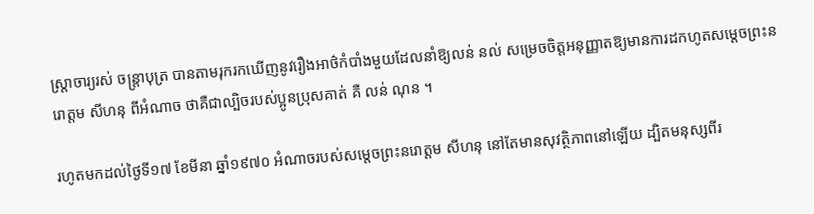ស្ត្រាចារ្យរស់ ចន្ត្រាបុត្រ បានតាមរុករកឃើញនូវរឿងអាថ៌កំបាំងមួយដែលនាំឱ្យលន់ នល់ សម្រេចចិត្តអនុញ្ញាតឱ្យមានការដកហូតសម្តេចព្រះនរោត្តម សីហនុ ពីអំណាច ថាគឺជាល្បិចរបស់ប្អូនប្រុសគាត់ គឺ លន់ ណុន ។

រហូតមកដល់ថ្ងៃទី១៧ ខែមីនា ឆ្នាំ១៩៧០ អំណាចរបស់សម្តេចព្រះនរោត្តម សីហនុ នៅតែមានសុវត្ថិភាពនៅឡើយ ដ្បិតមនុស្សពីរ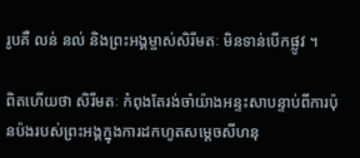រូបគឺ លន់ នល់ និងព្រះអង្គម្ចាស់សិរីមតៈ មិនទាន់បើកផ្លូវ ។

ពិតហើយថា សិរីមតៈ កំពុងតែរង់ចាំយ៉ាងអន្ទះសាបន្ទាប់ពីការប៉ុនប៉ងរបស់ព្រះអង្គក្នុងការដកហូតសម្តេចសីហនុ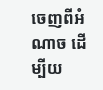ចេញពីអំណាច ដើម្បីយ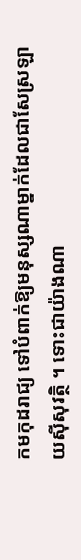កមកុដរាជ្យ ទៅបំពាក់ឱ្យមនុស្សណាម្នាក់ដែលជាសែស្រឡាយស៊ីសុវត្ថិ ។ ទោះជាយ៉ាងណា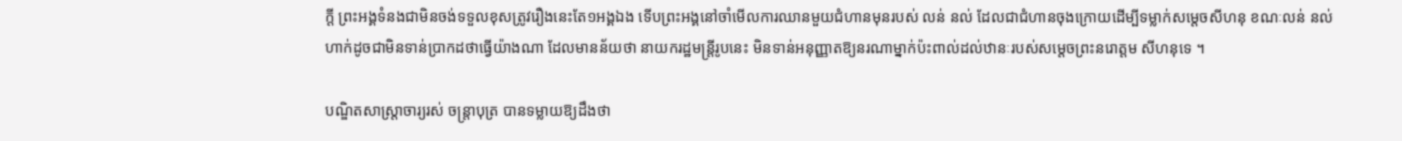ក្តី ព្រះអង្គទំនងជាមិនចង់ទទួលខុសត្រូវរឿងនេះតែ១អង្គឯង ទើបព្រះអង្គនៅចាំមើលការឈានមួយជំហានមុនរបស់ លន់ នល់ ដែលជាជំហានចុងក្រោយដើម្បីទម្លាក់សម្តេចសីហនុ ខណៈលន់ នល់ ហាក់ដូចជាមិនទាន់ប្រាកដថាធ្វើយ៉ាងណា ដែលមានន័យថា នាយករដ្ឋមន្ត្រីរូបនេះ មិនទាន់អនុញ្ញាតឱ្យនរណាម្នាក់ប៉ះពាល់ដល់ឋានៈរបស់សម្តេចព្រះនរោត្តម សីហនុទេ ។

បណ្ឌិតសាស្ត្រាចារ្យរស់ ចន្ត្រាបុត្រ បានទម្លាយឱ្យដឹងថា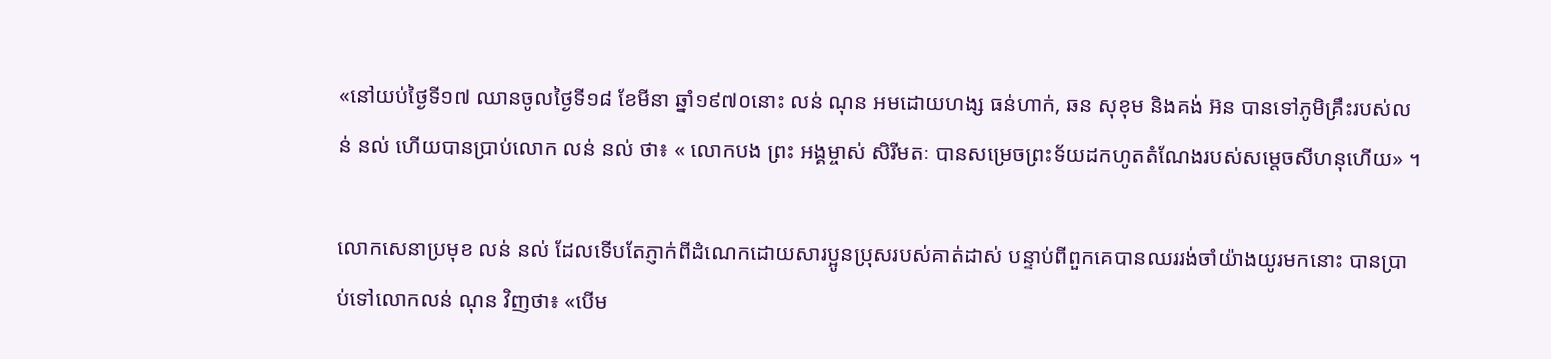«នៅយប់ថ្ងៃទី១៧ ឈានចូលថ្ងៃទី១៨ ខែមីនា ឆ្នាំ១៩៧០នោះ លន់ ណុន អមដោយហង្ស ធន់ហាក់, ឆន សុខុម និងគង់ អ៊ន បានទៅភូមិគ្រឹះរបស់លន់ នល់ ហើយបានប្រាប់លោក លន់ នល់ ថា៖ « លោកបង ព្រះ អង្គម្ចាស់ សិរីមតៈ បានសម្រេចព្រះទ័យដកហូតតំណែងរបស់សម្តេចសីហនុហើយ» ។

លោកសេនាប្រមុខ លន់ នល់ ដែលទើបតែភ្ញាក់ពីដំណេកដោយសារប្អូនប្រុសរបស់គាត់ដាស់ បន្ទាប់ពីពួកគេបានឈររង់ចាំយ៉ាងយូរមកនោះ បានប្រាប់ទៅលោកលន់ ណុន វិញថា៖ «បើម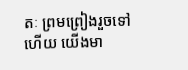តៈ ព្រមព្រៀងរួចទៅហើយ យើងមា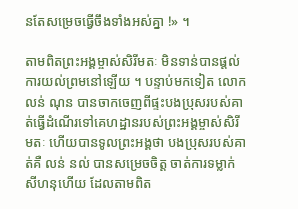នតែសម្រេចធ្វើចឹងទាំងអស់គ្នា !» ។

តាមពិតព្រះអង្គម្ចាស់សិរីមតៈ មិនទាន់បានផ្តល់ការយល់ព្រមនៅឡើយ ។ បន្ទាប់មកទៀត លោកលន់ ណុន បានចាកចេញពីផ្ទះបងប្រុសរបស់គាត់ធ្វើដំណើរទៅគេហដ្ឋានរបស់ព្រះអង្គម្ចាស់សិរីមតៈ ហើយបានទូលព្រះអង្គថា បងប្រុសរបស់គាត់គឺ លន់ នល់ បានសម្រេចចិត្ត ចាត់ការទម្លាក់សីហនុហើយ ដែលតាមពិត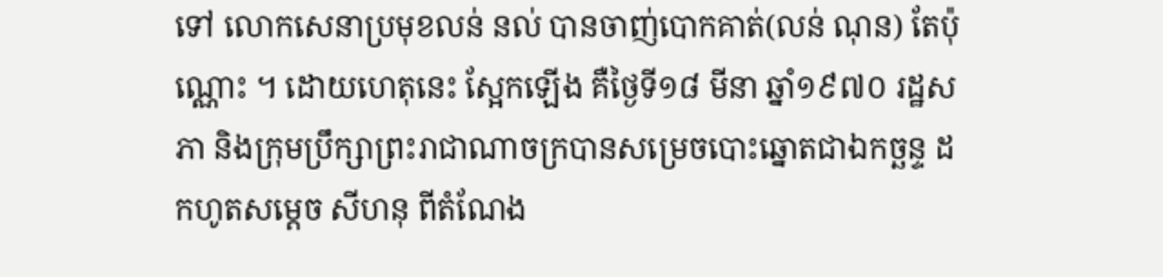ទៅ លោកសេនាប្រមុខលន់ នល់ បានចាញ់បោកគាត់(លន់ ណុន) តែប៉ុណ្ណោះ ។ ដោយហេតុនេះ ស្អែកឡើង គឺថ្ងៃទី១៨ មីនា ឆ្នាំ១៩៧០ រដ្ឋសភា និងក្រុមប្រឹក្សាព្រះរាជាណាចក្របានសម្រេចបោះឆ្នោតជាឯកច្ឆន្ទ ដកហូតសម្តេច សីហនុ ពីតំណែង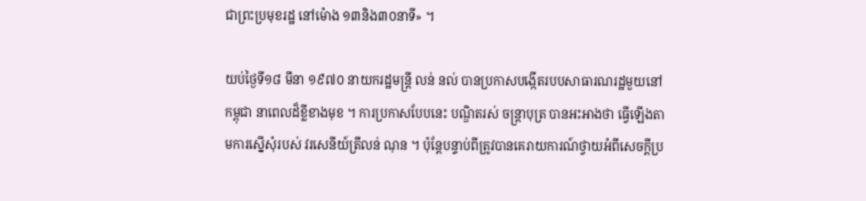ជាព្រះប្រមុខរដ្ឋ នៅម៉ោង ១៣និង៣០នាទី» ។

យប់ថ្ងៃទី១៨ មីនា ១៩៧០ នាយករដ្ឋមន្ត្រី លន់ នល់ បានប្រកាសបង្កើតរបបសាធារណរដ្ឋមួយនៅកម្ពុជា នាពេលដ៏ខ្លីខាងមុខ ។ ការប្រកាសបែបនេះ បណ្ឌិតរស់ ចន្ត្រាបុត្រ បានអះអាងថា ធ្វើឡើងតាមការស្នើសុំរបស់ វរសេនីយ៍ត្រីលន់ ណុន ។ ប៉ុន្តែបន្ទាប់ពីត្រូវបានគេរាយការណ៍ថ្វាយអំពីសេចក្តីប្រ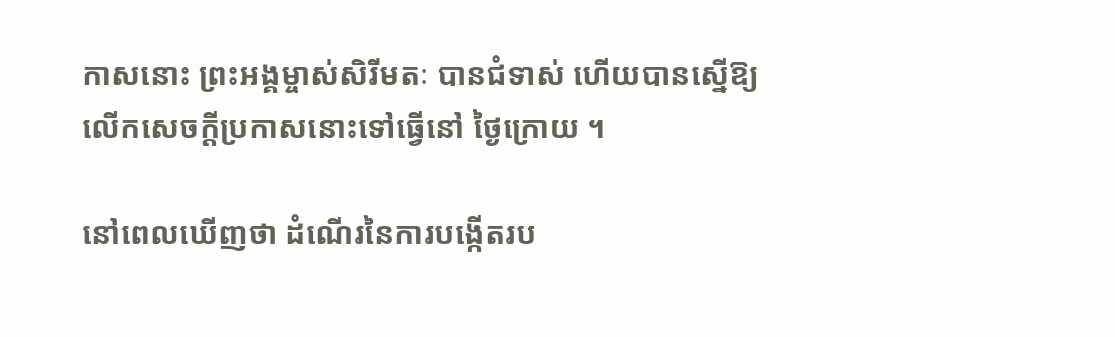កាសនោះ ព្រះអង្គម្ចាស់សិរីមតៈ បានជំទាស់ ហើយបានស្នើឱ្យលើកសេចក្តីប្រកាសនោះទៅធ្វើនៅ ថ្ងៃក្រោយ ។

នៅពេលឃើញថា ដំណើរនៃការបង្កើតរប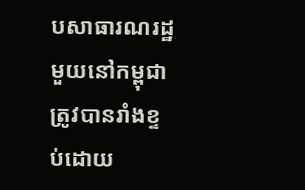បសាធារណរដ្ឋមួយនៅកម្ពុជាត្រូវបានរាំងខ្ទប់ដោយ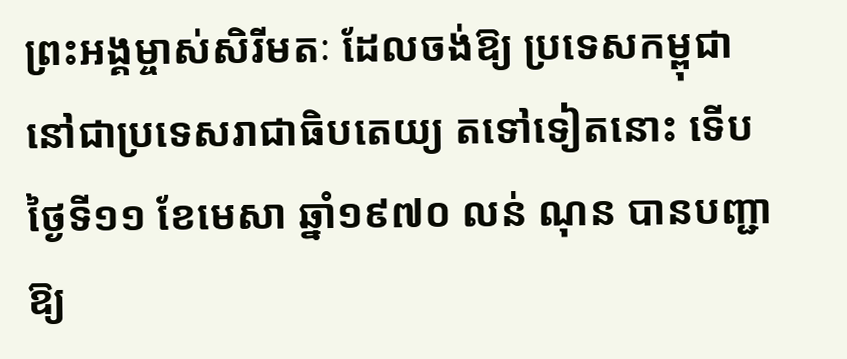ព្រះអង្គម្ចាស់សិរីមតៈ ដែលចង់ឱ្យ ប្រទេសកម្ពុជា នៅជាប្រទេសរាជាធិបតេយ្យ តទៅទៀតនោះ ទើបថ្ងៃទី១១ ខែមេសា ឆ្នាំ១៩៧០ លន់ ណុន បានបញ្ជាឱ្យ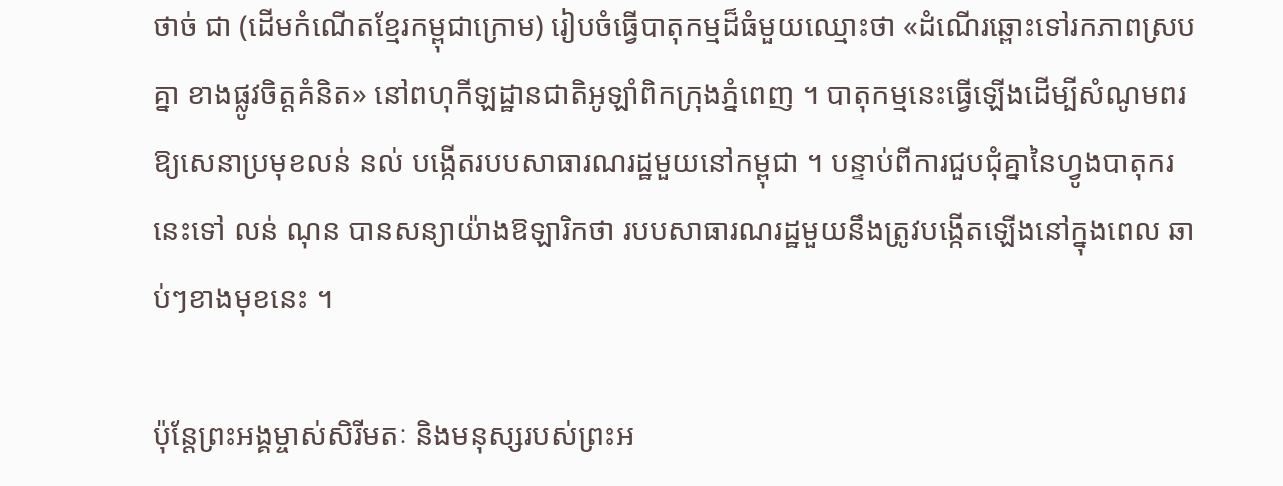ថាច់ ជា (ដើមកំណើតខ្មែរកម្ពុជាក្រោម) រៀបចំធ្វើបាតុកម្មដ៏ធំមួយឈ្មោះថា «ដំណើរឆ្ពោះទៅរកភាពស្របគ្នា ខាងផ្លូវចិត្តគំនិត» នៅពហុកីឡដ្ឋានជាតិអូឡាំពិកក្រុងភ្នំពេញ ។ បាតុកម្មនេះធ្វើឡើងដើម្បីសំណូមពរឱ្យសេនាប្រមុខលន់ នល់ បង្កើតរបបសាធារណរដ្ឋមួយនៅកម្ពុជា ។ បន្ទាប់ពីការជួបជុំគ្នានៃហ្វូងបាតុករនេះទៅ លន់ ណុន បានសន្យាយ៉ាងឱឡារិកថា របបសាធារណរដ្ឋមួយនឹងត្រូវបង្កើតឡើងនៅក្នុងពេល ឆាប់ៗខាងមុខនេះ ។

ប៉ុន្តែព្រះអង្គម្ចាស់សិរីមតៈ និងមនុស្សរបស់ព្រះអ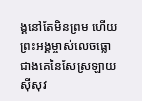ង្គនៅតែមិនព្រម ហើយព្រះអង្គម្ចាស់លេចធ្លោជាងគេនៃសែស្រឡាយស៊ីសុវ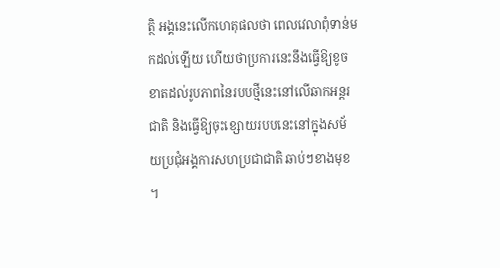ត្ថិ អង្គនេះលើកហេតុផលថា ពេលវេលាពុំទាន់មកដល់ឡើយ ហើយថាប្រការនេះនឹងធ្វើឱ្យខូចខាតដល់រូបភាពនៃរបបថ្មីនេះនៅលើឆាកអន្តរជាតិ និងធ្វើឱ្យចុះខ្សោយរបបនេះនៅក្នុងសម័យប្រជុំអង្គការសហប្រជាជាតិ ឆាប់ៗខាងមុខ ។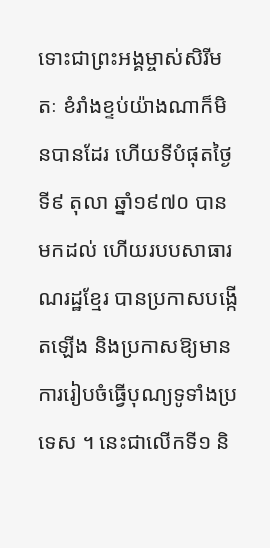ទោះជាព្រះអង្គម្ចាស់សិរីមតៈ ខំរាំងខ្ទប់យ៉ាងណាក៏មិនបានដែរ ហើយទីបំផុតថ្ងៃទី៩ តុលា ឆ្នាំ១៩៧០ បានមកដល់ ហើយរបបសាធារណរដ្ឋខ្មែរ បានប្រកាសបង្កើតឡើង និងប្រកាសឱ្យមានការរៀបចំធ្វើបុណ្យទូទាំងប្រទេស ។ នេះជាលើកទី១ និ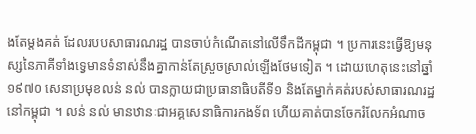ងតែម្តងគត់ ដែលរបបសាធារណរដ្ឋ បានចាប់កំណើតនៅលើទឹកដីកម្ពុជា ។ ប្រការនេះធ្វើឱ្យមនុស្សនៃភាគីទាំងទ្វេមានទំនាស់នឹងគ្នាកាន់តែស្រួចស្រាល់ឡើងថែមទៀត ។ ដោយហេតុនេះនៅឆ្នាំ១៩៧០ សេនាប្រមុខលន់ នល់ បានក្លាយជាប្រធានាធិបតីទី១ និងតែម្នាក់គត់របស់សាធារណរដ្ឋនៅកម្ពុជា ។ លន់ នល់ មានឋានៈជាអគ្គសេនាធិការកងទ័ព ហើយគាត់បានចែករំលែកអំណាច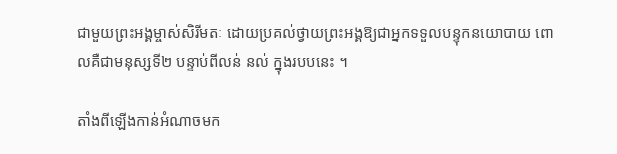ជាមួយព្រះអង្គម្ចាស់សិរីមតៈ ដោយប្រគល់ថ្វាយព្រះអង្គឱ្យជាអ្នកទទួលបន្ទុកនយោបាយ ពោលគឺជាមនុស្សទី២ បន្ទាប់ពីលន់ នល់ ក្នុងរបបនេះ ។

តាំងពីឡើងកាន់អំណាចមក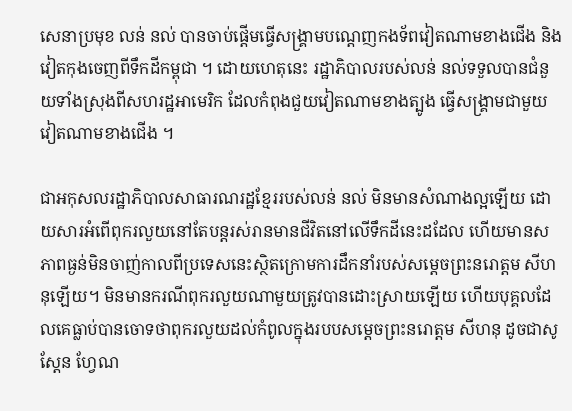សេនាប្រមុខ លន់ នល់ បានចាប់ផ្តើមធ្វើសង្គ្រាមបណ្តេញកងទ័ពវៀតណាមខាងជើង និងវៀតកុងចេញពីទឹកដីកម្ពុជា ។ ដោយហេតុនេះ រដ្ឋាភិបាលរបស់លន់ នល់ទទួលបានជំនួយទាំងស្រុងពីសហរដ្ឋអាមេរិក ដែលកំពុងជួយវៀតណាមខាងត្បូង ធ្វើសង្គ្រាមជាមួយវៀតណាមខាងជើង ។

ជាអកុសលរដ្ឋាភិបាលសាធារណរដ្ឋខែ្មររបស់លន់ នល់ មិនមានសំណាងល្អឡើយ ដោយសារអំពើពុករលួយនៅតែបន្តរស់រានមានជីវិតនៅលើទឹកដីនេះដដែល ហើយមានសភាពធ្ងន់មិនចាញ់កាលពីប្រទេសនេះស្ថិតក្រោមការដឹកនាំរបស់សម្តេចព្រះនរោត្តម សីហនុឡើយ។ មិនមានករណីពុករលួយណាមួយត្រូវបានដោះស្រាយឡើយ ហើយបុគ្គលដែលគេធ្លាប់បានចោទថាពុករលួយដល់កំពូលក្នុងរបបសម្តេចព្រះនរោត្តម សីហនុ ដូចជាសូស្តែន ហ្វែណ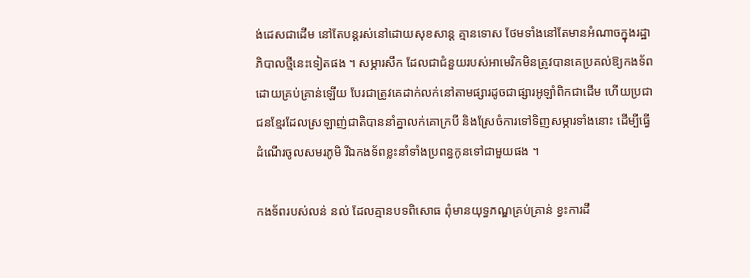ង់ដេសជាដើម នៅតែបន្តរស់នៅដោយសុខសាន្ត គ្មានទោស ថែមទាំងនៅតែមានអំណាចក្នុងរដ្ឋាភិបាលថ្មីនេះទៀតផង ។ សម្ភារសឹក ដែលជាជំនួយរបស់អាមេរិកមិនត្រូវបានគេប្រគល់ឱ្យកងទ័ពដោយគ្រប់គ្រាន់ឡើយ បែរជាត្រូវគេដាក់លក់នៅតាមផ្សារដូចជាផ្សារអូឡាំពិកជាដើម ហើយប្រជាជនខ្មែរដែលស្រឡាញ់ជាតិបាននាំគ្នាលក់គោក្របី និងស្រែចំការទៅទិញសម្ភារទាំងនោះ ដើម្បីធ្វើដំណើរចូលសមរភូមិ រីឯកងទ័ពខ្លះនាំទាំងប្រពន្ធកូនទៅជាមួយផង ។

កងទ័ពរបស់លន់ នល់ ដែលគ្មានបទពិសោធ ពុំមានយុទ្ធភណ្ឌគ្រប់គ្រាន់ ខ្វះការដឹ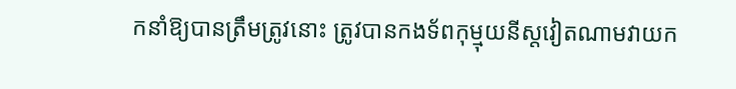កនាំឱ្យបានត្រឹមត្រូវនោះ ត្រូវបានកងទ័ពកុម្មុយនីស្តវៀតណាមវាយក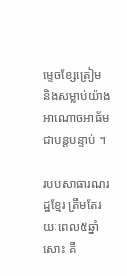ម្ទេចខ្សែត្រៀម និងសម្លាប់យ៉ាងអាណោចអាធ័មជាបន្តបន្ទាប់ ។

របបសាធារណរដ្ឋខ្មែរ ត្រឹមតែរយៈពេល៥ឆ្នាំសោះ គឺ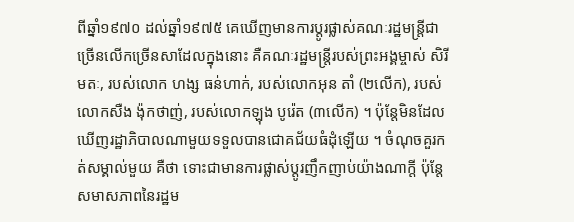ពីឆ្នាំ១៩៧០ ដល់ឆ្នាំ១៩៧៥ គេឃើញមានការប្តូរផ្លាស់គណៈរដ្ឋមន្ត្រីជាច្រើនលើកច្រើនសាដែលក្នុងនោះ គឺគណៈរដ្ឋមន្ត្រីរបស់ព្រះអង្គម្ចាស់ សិរីមតៈ, របស់លោក ហង្ស ធន់ហាក់, របស់លោកអុន តាំ (២លើក), របស់ លោកសឺង ង៉ុកថាញ់, របស់លោកឡុង បូរ៉េត (៣លើក) ។ ប៉ុន្តែមិនដែលឃើញរដ្ឋាភិបាលណាមួយទទួលបានជោគជ័យធំដុំឡើយ ។ ចំណុចគួរកត់សម្គាល់មួយ គឺថា ទោះជាមានការផ្លាស់ប្តូរញឹកញាប់យ៉ាងណាក្តី ប៉ុន្តែសមាសភាពនៃរដ្ឋម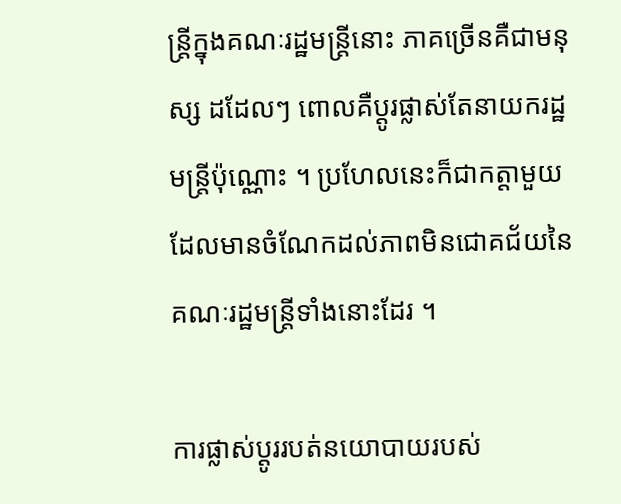ន្ត្រីក្នុងគណៈរដ្ឋមន្ត្រីនោះ ភាគច្រើនគឺជាមនុស្ស ដដែលៗ ពោលគឺប្តូរផ្លាស់តែនាយករដ្ឋមន្ត្រីប៉ុណ្ណោះ ។ ប្រហែលនេះក៏ជាកត្តាមួយដែលមានចំណែកដល់ភាពមិនជោគជ័យនៃ គណៈរដ្ឋមន្ត្រីទាំងនោះដែរ ។

ការផ្លាស់ប្តូររបត់នយោបាយរបស់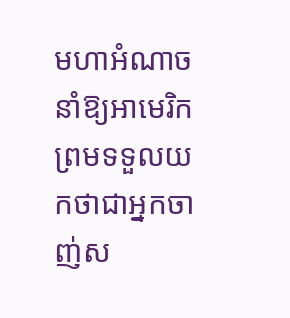មហាអំណាចនាំឱ្យអាមេរិកព្រមទទួលយកថាជាអ្នកចាញ់ស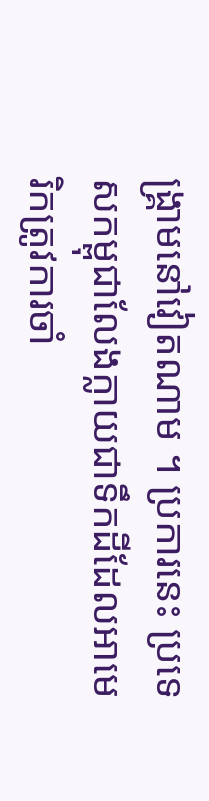ង្គ្រាមនៅវៀតណាម ។ ប្រការនេះ ប្រទេសកម្ពុជាលែងក្លាយជាទឹកដីដែលអាមេរិកត្រូវការចាំ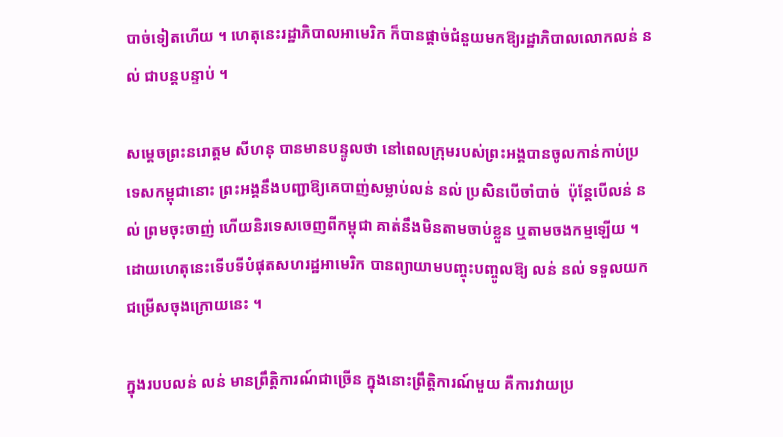បាច់ទៀតហើយ ។ ហេតុនេះរដ្ឋាភិបាលអាមេរិក ក៏បានផ្តាច់ជំនួយមកឱ្យរដ្ឋាភិបាលលោកលន់ នល់ ជាបន្តបន្ទាប់ ។

សម្តេចព្រះនរោត្តម សីហនុ បានមានបន្ទូលថា នៅពេលក្រុមរបស់ព្រះអង្គបានចូលកាន់កាប់ប្រទេសកម្ពុជានោះ ព្រះអង្គនឹងបញ្ជាឱ្យគេបាញ់សម្លាប់លន់ នល់ ប្រសិនបើចាំបាច់  ប៉ុន្តែបើលន់ នល់ ព្រមចុះចាញ់ ហើយនិរទេសចេញពីកម្ពុជា គាត់នឹងមិនតាមចាប់ខ្លួន ឬតាមចងកម្មឡើយ ។ ដោយហេតុនេះទើបទីបំផុតសហរដ្ឋអាមេរិក បានព្យាយាមបញ្ចុះបញ្ចូលឱ្យ លន់ នល់ ទទួលយកជម្រើសចុងក្រោយនេះ ។

ក្នុងរបបលន់ លន់ មានព្រឹត្តិការណ៍ជាច្រើន ក្នុងនោះព្រឹត្តិការណ៍មួយ គឺការវាយប្រ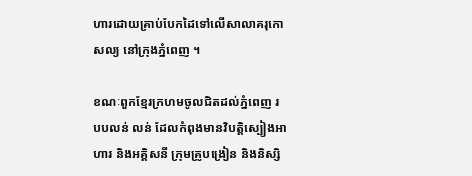ហារដោយគ្រាប់បែកដៃទៅលើសាលាគរុកោសល្យ នៅក្រុងភ្នំពេញ ។

ខណៈពួកខ្មែរក្រហមចូលជិតដល់ភ្នំពេញ របបលន់ លន់ ដែលកំពុងមានវិបត្តិស្បៀងអាហារ និងអគ្គិសនី ក្រុមគ្រូបង្រៀន និងនិស្សិ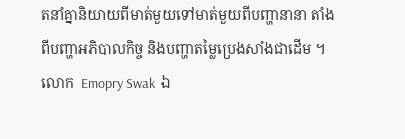តនាំគ្នានិយាយពីមាត់មួយទៅមាត់មួយពីបញ្ហានានា តាំងពីបញ្ហាអភិបាលកិច្ច និងបញ្ហាតម្លៃប្រេងសាំងជាដើម ។ លោក  Emopry Swak  ឯ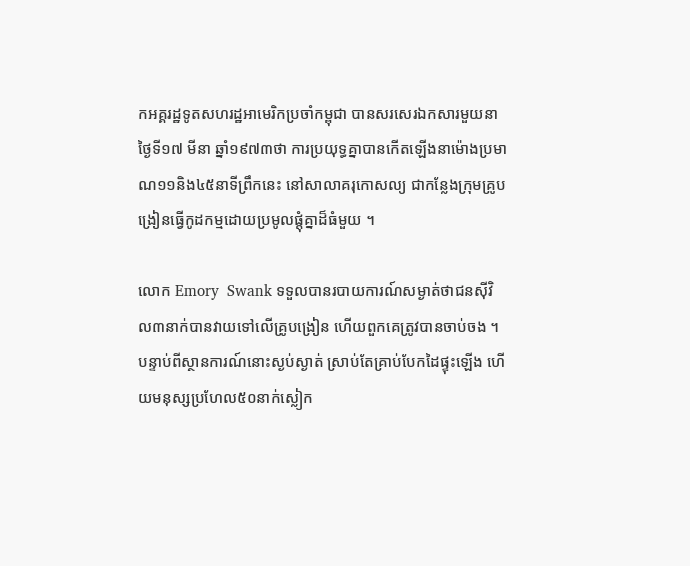កអគ្គរដ្ឋទូតសហរដ្ឋអាមេរិកប្រចាំកម្ពុជា បានសរសេរឯកសារមួយនាថ្ងៃទី១៧ មីនា ឆ្នាំ១៩៧៣ថា ការប្រយុទ្ធគ្នាបានកើតឡើងនាម៉ោងប្រមាណ១១និង៤៥នាទីព្រឹកនេះ នៅសាលាគរុកោសល្យ ជាកន្លែងក្រុមគ្រូបង្រៀនធ្វើកូដកម្មដោយប្រមូលផ្តុំគ្នាដ៏ធំមួយ ។

លោក Emory  Swank ទទួលបានរបាយការណ៍សម្ងាត់ថាជនស៊ីវិល៣នាក់បានវាយទៅលើគ្រូបង្រៀន ហើយពួកគេត្រូវបានចាប់ចង ។ បន្ទាប់ពីស្ថានការណ៍នោះស្ងប់ស្ងាត់ ស្រាប់តែគ្រាប់បែកដៃផ្ទុះឡើង ហើយមនុស្សប្រហែល៥០នាក់ស្លៀក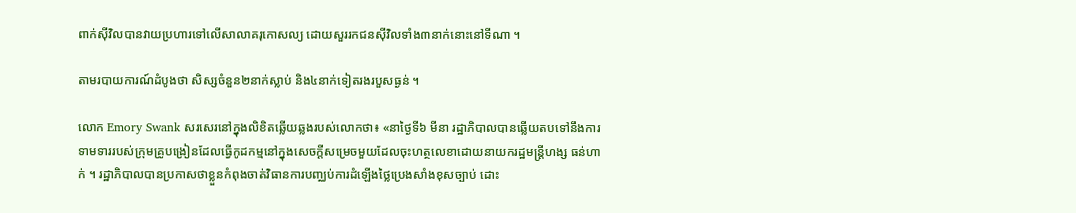ពាក់ស៊ីវិលបានវាយប្រហារទៅលើសាលាគរុកោសល្យ ដោយសួររកជនស៊ីវិលទាំង៣នាក់នោះនៅទីណា ។

តាមរបាយការណ៍ដំបូងថា សិស្សចំនួន២នាក់ស្លាប់ និង៤នាក់ទៀតរងរបួសធ្ងន់ ។

លោក Emory Swank សរសេរនៅក្នុងលិខិតឆ្លើយឆ្លងរបស់លោកថា៖ «នាថ្ងៃទី៦ មីនា រដ្ឋាភិបាលបានឆ្លើយតបទៅនឹងការទាមទាររបស់ក្រុមគ្រូបង្រៀនដែលធ្វើកូដកម្មនៅក្នុងសេចក្តីសម្រេចមួយដែលចុះហត្ថលេខាដោយនាយករដ្ឋមន្ត្រីហង្ស ធន់ហាក់ ។ រដ្ឋាភិបាលបានប្រកាសថាខ្លួនកំពុងចាត់វិធានការបញ្ឈប់ការដំឡើងថ្លៃប្រេងសាំងខុសច្បាប់ ដោះ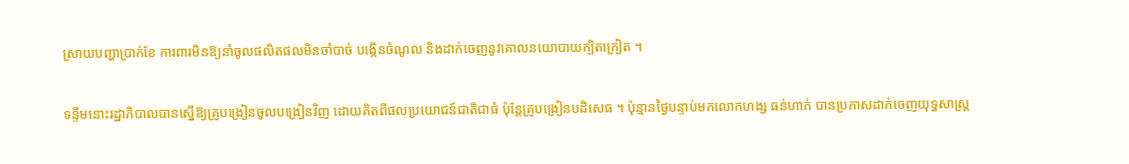ស្រាយបញ្ហាប្រាក់ខែ ការពារមិនឱ្យនាំចូលផលិតផលមិនចាំបាច់ បង្កើនចំណូល និងដាក់ចេញនូវគោលនយោបាយក្បិតក្រៀត ។

ទន្ទឹមនោះរដ្ឋាភិបាលបានស្នើឱ្យគ្រូបង្រៀនចូលបង្រៀនវិញ ដោយគិតពីផលប្រយោជន៍ជាតិជាធំ ប៉ុន្តែគ្រូបង្រៀនបដិសេធ ។ ប៉ុន្មានថ្ងៃបន្ទាប់មកលោកហង្ស ធន់ហាក់ បានប្រកាសដាក់ចេញយុទ្ធសាស្ត្រ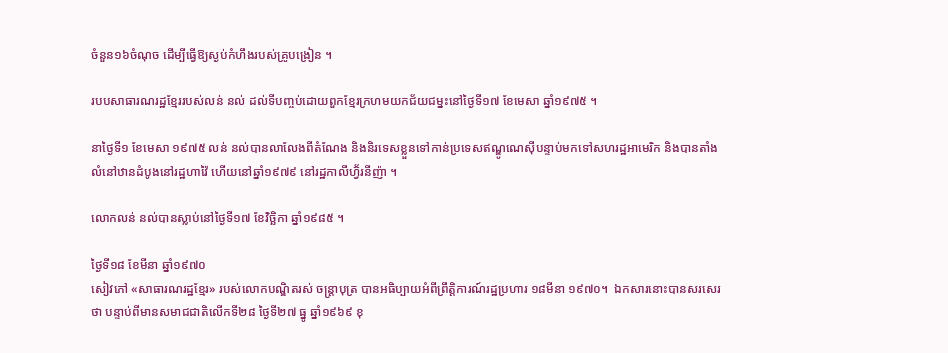ចំនួន១៦ចំណុច ដើម្បីធ្វើឱ្យស្ងប់កំហឹងរបស់គ្រូបង្រៀន ។

របបសាធារណរដ្ឋខ្មែររបស់លន់ នល់ ដល់ទីបញ្ចប់ដោយពួកខ្មែរក្រហមយកជ័យជម្នះនៅថ្ងៃទី១៧ ខែមេសា ឆ្នាំ១៩៧៥ ។

នាថ្ងៃទី១ ខែមេសា ១៩៧៥ លន់ នល់បានលាលែងពីតំណែង និងនិរទេសខ្លួនទៅកាន់ប្រទេសឥណ្ឌូណេស៊ីបន្ទាប់មកទៅសហរដ្ឋអាមេរិក និងបានតាំងលំនៅឋានដំបូងនៅរដ្ឋហាវ៉ៃ ហើយនៅឆ្នាំ១៩៧៩ នៅរដ្ឋកាលីហ្វ៊័រនីញ៉ា ។

លោកលន់ នល់បានស្លាប់នៅថ្ងៃទី១៧ ខែវិច្ឆិកា ឆ្នាំ១៩៨៥ ។

ថ្ងៃទី១៨ ខែមីនា ឆ្នាំ១៩៧០
សៀវភៅ «សាធារណរដ្ឋខ្មែរ» របស់លោកបណ្ឌិតរស់ ចន្ត្រាបុត្រ បានអធិប្បាយអំពីព្រឹត្តិការណ៍រដ្ឋប្រហារ ១៨មីនា ១៩៧០។  ឯកសារនោះបានសរសេរថា បន្ទាប់ពីមានសមាជជាតិលើកទី២៨ ថ្ងៃទី២៧ ធ្នូ ឆ្នាំ១៩៦៩ ខុ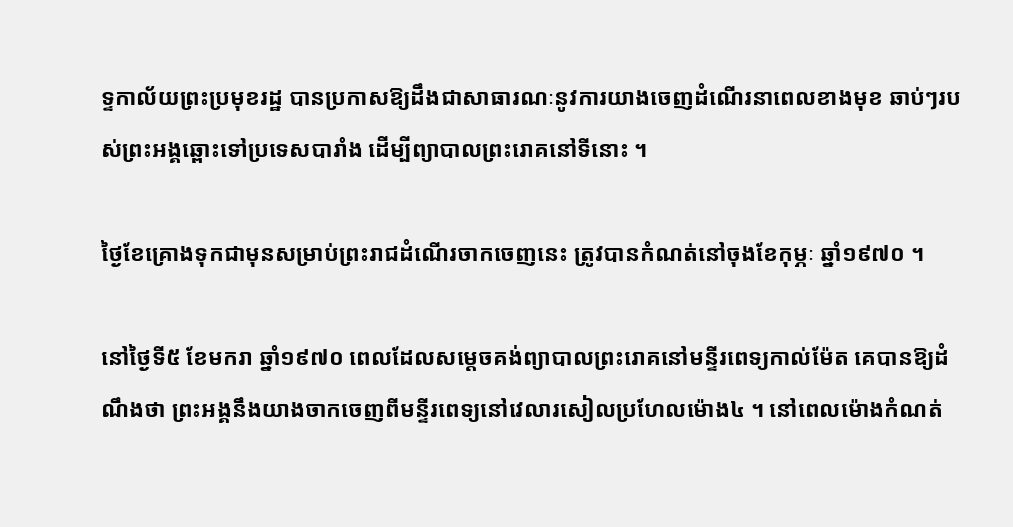ទ្ទកាល័យព្រះប្រមុខរដ្ឋ បានប្រកាសឱ្យដឹងជាសាធារណៈនូវការយាងចេញដំណើរនាពេលខាងមុខ ឆាប់ៗរបស់ព្រះអង្គឆ្ពោះទៅប្រទេសបារាំង ដើម្បីព្យាបាលព្រះរោគនៅទីនោះ ។

ថ្ងៃខែគ្រោងទុកជាមុនសម្រាប់ព្រះរាជដំណើរចាកចេញនេះ ត្រូវបានកំណត់នៅចុងខែកុម្ភៈ ឆ្នាំ១៩៧០ ។

នៅថ្ងៃទី៥ ខែមករា ឆ្នាំ១៩៧០ ពេលដែលសម្តេចគង់ព្យាបាលព្រះរោគនៅមន្ទីរពេទ្យកាល់ម៉ែត គេបានឱ្យដំណឹងថា ព្រះអង្គនឹងយាងចាកចេញពីមន្ទីរពេទ្យនៅវេលារសៀលប្រហែលម៉ោង៤ ។ នៅពេលម៉ោងកំណត់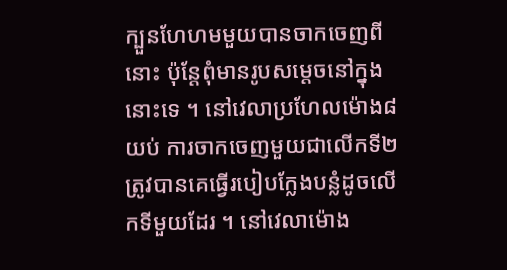ក្បួនហែហមមួយបានចាកចេញពីនោះ ប៉ុន្តែពុំមានរូបសម្តេចនៅក្នុងនោះទេ ។ នៅវេលាប្រហែលម៉ោង៨យប់ ការចាកចេញមួយជាលើកទី២ ត្រូវបានគេធ្វើរបៀបក្លែងបន្លំដូចលើកទីមួយដែរ ។ នៅវេលាម៉ោង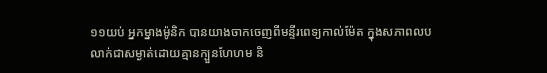១១យប់ អ្នកម្នាងម៉ូនិក បានយាងចាកចេញពីមន្ទីរពេទ្យកាល់ម៉ែត ក្នុងសភាពលបលាក់ជាសម្ងាត់ដោយគ្មានក្បួនហែហម និ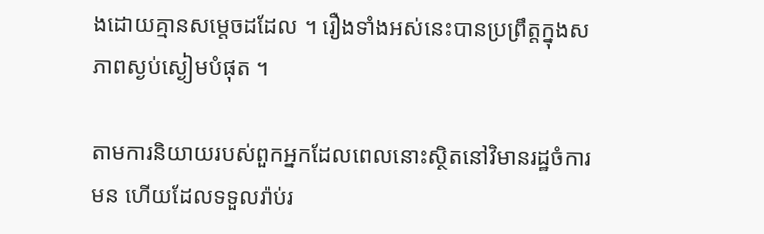ងដោយគ្មានសម្តេចដដែល ។ រឿងទាំងអស់នេះបានប្រព្រឹត្តក្នុងសភាពស្ងប់ស្ងៀមបំផុត ។

តាមការនិយាយរបស់ពួកអ្នកដែលពេលនោះស្ថិតនៅវិមានរដ្ឋចំការមន ហើយដែលទទួលរ៉ាប់រ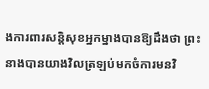ងការពារសន្តិសុខអ្នកម្នាងបានឱ្យដឹងថា ព្រះនាងបានយាងវិលត្រឡប់មកចំការមនវិ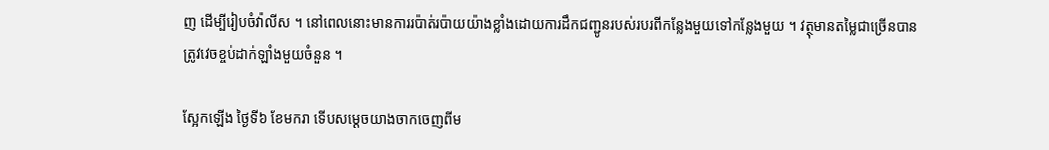ញ ដើម្បីរៀបចំវ៉ាលីស ។ នៅពេលនោះមានការរប៉ាត់រប៉ាយយ៉ាងខ្លាំងដោយការដឹកជញ្ជូនរបស់របរពីកន្លែងមួយទៅកន្លែងមួយ ។ វត្ថុមានតម្លៃជាច្រើនបានត្រូវវេចខ្ចប់ដាក់ឡាំងមួយចំនួន ។

ស្អែកឡើង ថ្ងៃទី៦ ខែមករា ទើបសម្តេចយាងចាកចេញពីម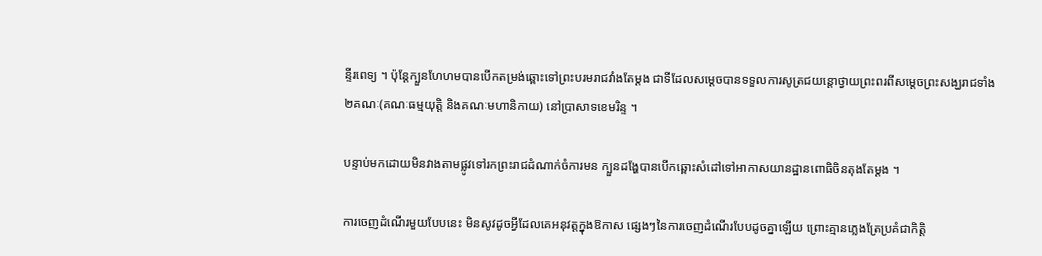ន្ទីរពេទ្យ ។ ប៉ុន្តែក្បួនហែហមបានបើកតម្រង់ឆ្ពោះទៅព្រះបរមរាជវាំងតែម្តង ជាទីដែលសម្តេចបានទទួលការសូត្រជយន្តោថ្វាយព្រះពរពីសម្តេចព្រះសង្ឃរាជទាំង២គណៈ(គណៈធម្មយុត្តិ និងគណៈមហានិកាយ) នៅប្រាសាទខេមរិន្ទ ។

បន្ទាប់មកដោយមិនវាងតាមផ្លូវទៅរកព្រះរាជដំណាក់ចំការមន ក្បួនដង្ហែបានបើកឆ្ពោះសំដៅទៅអាកាសយានដ្ឋានពោធិចិនតុងតែម្តង ។

ការចេញដំណើរមួយបែបនេះ មិនសូវដូចអ្វីដែលគេអនុវត្តក្នុងឱកាស ផ្សេងៗនៃការចេញដំណើរបែបដូចគ្នាឡើយ ព្រោះគ្មានភ្លេងត្រែប្រគំជាកិត្តិ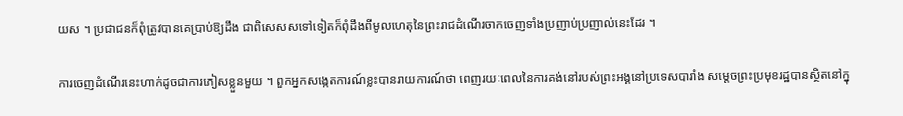យស ។ ប្រជាជនក៏ពុំត្រូវបានគេប្រាប់ឱ្យដឹង ជាពិសេសសទៅទៀតក៏ពុំដឹងពីមូលហេតុនៃព្រះរាជដំណើរចាកចេញទាំងប្រញាប់ប្រញាល់នេះដែរ ។

ការចេញដំណើរនេះហាក់ដូចជាការភៀសខ្លួនមួយ ។ ពួកអ្នកសង្កេតការណ៍ខ្លះបានរាយការណ៍ថា ពេញរយៈពេលនៃការគង់នៅរបស់ព្រះអង្គនៅប្រទេសបារាំង សម្តេចព្រះប្រមុខរដ្ឋបានស្ថិតនៅក្នុ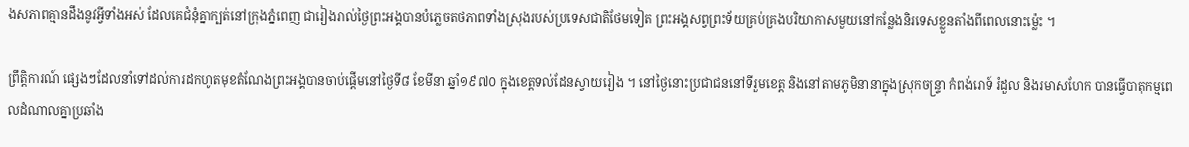ងសភាពគ្មានដឹងនូវអ្វីទាំងអស់ ដែលគេជំនុំគ្នាក្បត់នៅក្រុងភ្នំពេញ ជារៀងរាល់ថ្ងៃព្រះអង្គបានបំភ្លេចតថភាពទាំងស្រុងរបស់ប្រទេសជាតិថែមទៀត ព្រះអង្គសព្វព្រះទ័យគ្រប់គ្រងបរិយាកាសមួយនៅកន្លែងនិរទេសខ្លួនតាំងពីពេលនោះម្ល៉េះ ។

ព្រឹត្តិការណ៍ ផ្សេងៗដែលនាំទៅដល់ការដកហូតមុខតំណែងព្រះអង្គបានចាប់ផ្តើមនៅថ្ងៃទី៨ ខែមីនា ឆ្នាំ១៩៧០ ក្នុងខេត្តទល់ដែនស្វាយរៀង ។ នៅថ្ងៃនោះប្រជាជននៅទីរួមខេត្ត និងនៅតាមភូមិនានាក្នុងស្រុកចន្ទ្រា កំពង់រោទ៍ រំដួល និងរមាសហែក បានធ្វើបាតុកម្មពេលដំណាលគ្នាប្រឆាំង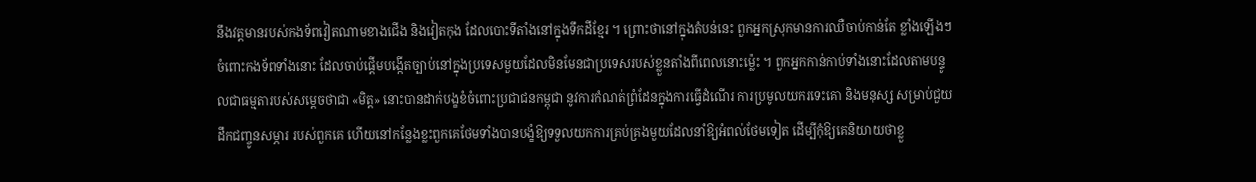នឹងវត្តមានរបស់កងទ័ពវៀតណាមខាងជើង និងវៀតកុង ដែលបោះទីតាំងនៅក្នុងទឹកដីខ្មែរ ។ ព្រោះថានៅក្នុងតំបន់នេះ ពួកអ្នកស្រុកមានការឈឺចាប់កាន់តែ ខ្លាំងឡើងៗ ចំពោះកងទ័ពទាំងនោះ ដែលចាប់ផ្តើមបង្កើតច្បាប់នៅក្នុងប្រទេសមួយដែលមិនមែនជាប្រទេសរបស់ខ្លួនតាំងពីពេលនោះម្ល៉េះ ។ ពួកអ្នកកាន់កាប់ទាំងនោះដែលតាមបន្ទូលជាធម្មតារបស់សម្តេចថាជា «មិត្ត» នោះបានដាក់បង្ខខំចំពោះប្រជាជនកម្ពុជា នូវការកំណត់ព្រំដែនក្នុងការធ្វើដំណើរ ការប្រមូលយករទេះគោ និងមនុស្ស សម្រាប់ជួយដឹកជញ្ចូនសម្ភារ របស់ពួកគេ ហើយនៅកន្លែងខ្លះពួកគេថែមទាំងបានបង្ខំឱ្យទទួលយកការគ្រប់គ្រងមួយដែលនាំឱ្យអំពល់ថែមទៀត ដើម្បីកុំឱ្យគេនិយាយថាខ្លួ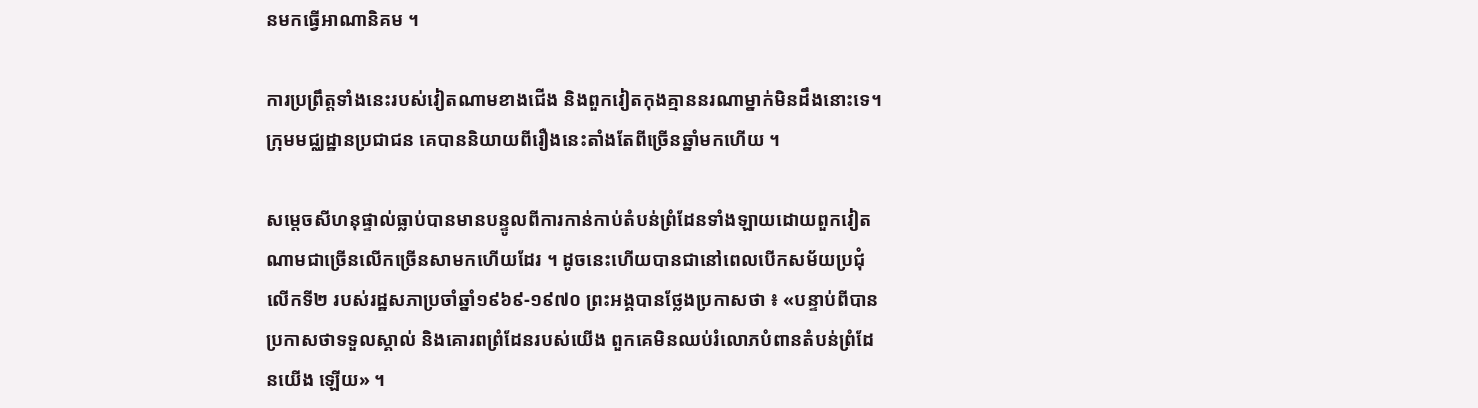នមកធ្វើអាណានិគម ។

ការប្រព្រឹត្តទាំងនេះរបស់វៀតណាមខាងជើង និងពួកវៀតកុងគ្មាននរណាម្នាក់មិនដឹងនោះទេ។ ក្រុមមជ្ឈដ្ឋានប្រជាជន គេបាននិយាយពីរឿងនេះតាំងតែពីច្រើនឆ្នាំមកហើយ ។

សម្តេចសីហនុផ្ទាល់ធ្លាប់បានមានបន្ទូលពីការកាន់កាប់តំបន់ព្រំដែនទាំងឡាយដោយពួកវៀតណាមជាច្រើនលើកច្រើនសាមកហើយដែរ ។ ដូចនេះហើយបានជានៅពេលបើកសម័យប្រជុំលើកទី២ របស់រដ្ឋសភាប្រចាំឆ្នាំ១៩៦៩-១៩៧០ ព្រះអង្គបានថ្លែងប្រកាសថា ៖ «បន្ទាប់ពីបានប្រកាសថាទទួលស្គាល់ និងគោរពព្រំដែនរបស់យើង ពួកគេមិនឈប់រំលោភបំពានតំបន់ព្រំដែនយើង ឡើយ» ។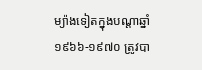ម្យ៉ាងទៀតក្នុងបណ្តាឆ្នាំ១៩៦៦-១៩៧០ ត្រូវបា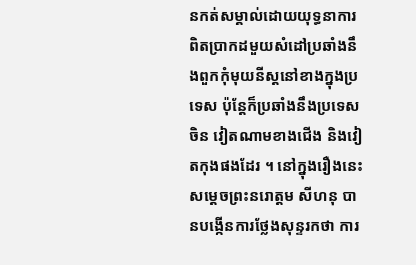នកត់សម្គាល់ដោយយុទ្ធនាការពិតប្រាកដមួយសំដៅប្រឆាំងនឹងពួកកុំមុយនីស្តនៅខាងក្នុងប្រទេស ប៉ុន្តែក៏ប្រឆាំងនឹងប្រទេសចិន វៀតណាមខាងជើង និងវៀតកុងផងដែរ ។ នៅក្នុងរឿងនេះសម្តេចព្រះនរោត្តម សីហនុ បានបង្កើនការថ្លែងសុន្ទរកថា ការ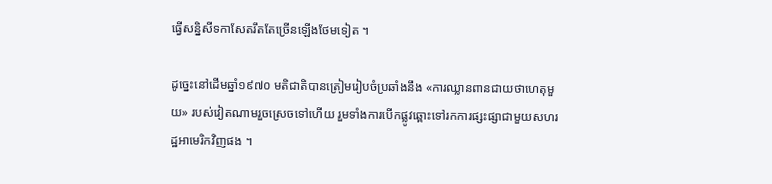ធ្វើសន្និសីទកាសែតរឹតតែច្រើនឡើងថែមទៀត ។

ដូច្នេះនៅដើមឆ្នាំ១៩៧០ មតិជាតិបានត្រៀមរៀបចំប្រឆាំងនឹង «ការឈ្លានពានជាយថាហេតុមួយ» របស់វៀតណាមរួចស្រេចទៅហើយ រួមទាំងការបើកផ្លូវឆ្ពោះទៅរកការផ្សះផ្សាជាមួយសហរដ្ឋអាមេរិកវិញផង ។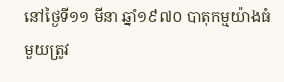នៅថ្ងៃទី១១ មីនា ឆ្នាំ១៩៧០ បាតុកម្មយ៉ាងធំមួយត្រូវ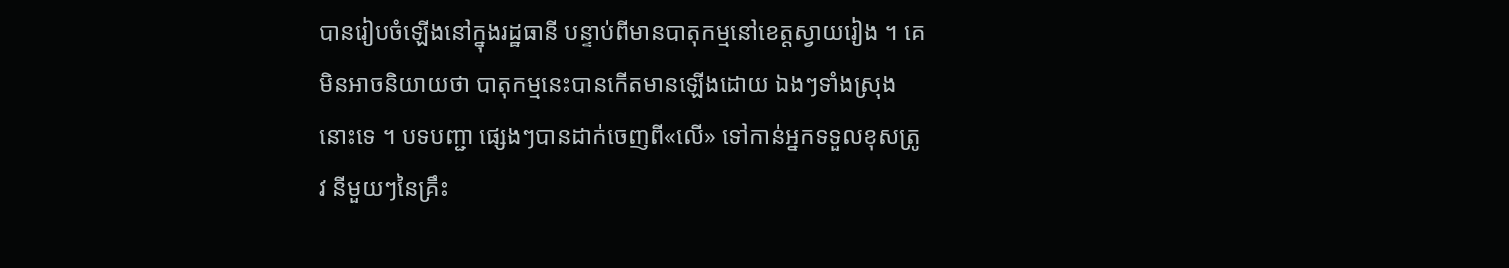បានរៀបចំឡើងនៅក្នុងរដ្ឋធានី បន្ទាប់ពីមានបាតុកម្មនៅខេត្តស្វាយរៀង ។ គេមិនអាចនិយាយថា បាតុកម្មនេះបានកើតមានឡើងដោយ ឯងៗទាំងស្រុងនោះទេ ។ បទបញ្ជា ផ្សេងៗបានដាក់ចេញពី«លើ» ទៅកាន់អ្នកទទួលខុសត្រូវ នីមួយៗនៃគ្រឹះ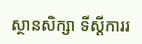ស្ថានសិក្សា ទីស្តីការរ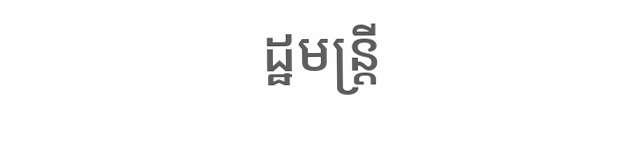ដ្ឋមន្ត្រី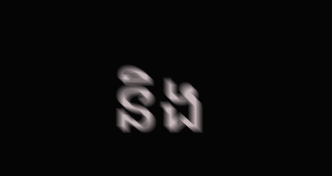និង